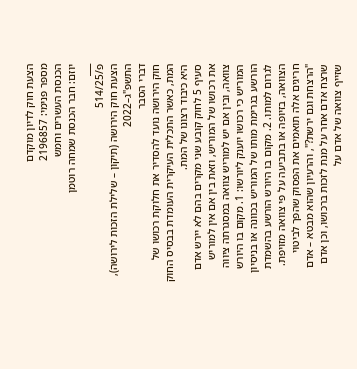הצעת חוק לדיון מוקדם
מספר פנימי: 2196857
הכנסת העשרים וחמש
יוזם: חבר הכנסת שמחה רוטמן
___
פ/514/25
הצעת חוק הירושה (תיקון – שלילת הזכות לירושה), התשפ"ג–2022
דברי הסבר
חוק הירושה נועד להסדיר את חלוקת רכושו של המת, כאשר התכלית העיקרית העומדת בבסיס החוק היא כיבוד רצונו של המת.
סעיף 5 לחוק קובע שני מקרים בהם לא יירש אדם את רכושו של המוריש, וזאת בין אם אין למוריש צוואה, ובין אם יש למוריש צוואה במסגרתה ציווה המוריש כי רכושו יוענק ליורשו: 1. מקום בו היורש הורשע בגרימת מותו של המוריש בכוונה או בניסיון לגרום למותו. 2. מקום בו היורש הורשע בהשמדת הצוואה, בזיופה או בתביעה על פי צוואה מזויפת. חריגים אלה תואמים את הפסוק שהפך לביטוי "הרצחת וגם ירשת?", והרעיון שהוא מבטא – אדם שרצח אדם אחר על מנת לזכות ברכושו, וכן אדם שזייף צוואה של אדם על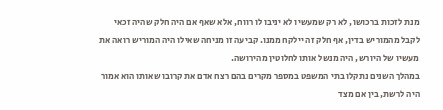מנת לזכות ברכושו, לא רק שמעשיו לא יניבו לו רווח, אלא שאף אם היה חלק שהיה זכאי לקבל מהמוריש בדין, אף חלק זה יילקח ממנו. קביעה זו מניחה שאילו היה המוריש רואה את מעשיו של היורש, היה מנשל אותו לחלוטין מהירושה.
במהלך השנים נתקלו בתי המשפט במספר מקרים בהם רצח אדם את קרובו שאותו הוא אמור היה לרשת, בין אם מצד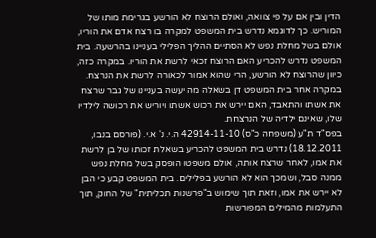הדין ובין אם על פי צוואה, ואולם הרוצח לא הורשע בגרימת מותו של המוריש. כך לדוגמא נדרש בית המשפט למקרה בו רצח אדם את הוריו, אולם בשל מחלת נפש לא הסתיים ההליך הפלילי בעניינו בהרשעה. בית המשפט נדרש להכריע האם הרוצח זכאי לרשת את הוריו. במקרה כזה, כיוון שהרוצח לא הורשע, הרי שהוא אמור לכאורה לרשת את הנרצח. במקרה אחר בית המשפט דן בשאלה מה יעשה בעניינו של גבר שרצח את אשתו והתאבד, האם יירש את רכוש אשתו ויוריש את רכושה לילדיו שלו, שאינם ילדיה של הנרצחת.
בפס"ד ת"ע (משפחה כ"ס) 42914-11-10 ה.י. נ' א.י. (פורסם בנבו, 18.12.2011) נדרש בית המשפט להכריע בשאלת זכותו של בן לרשת את אמו, לאחר שרצח אותה, אולם משפטו הופסק בשל מחלת נפש ממנה סבל, ושמכך הוא לא הורשע בפלילים. בית המשפט קבע כי הבן לא יירש את אמו, וזאת תוך שימוש ב"פרשנות תכליתית" של החוק, תוך התעלמות מהמילים המפורשות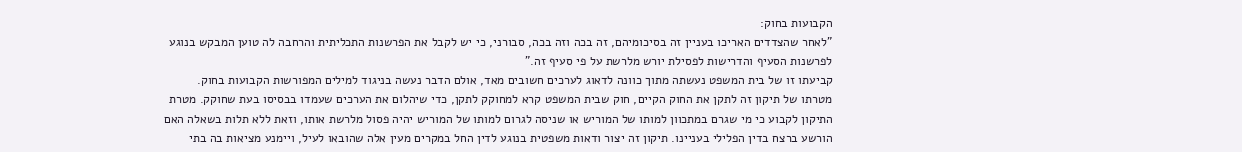הקבועות בחוק:
"לאחר שהצדדים האריכו בעניין זה בסיכומיהם, זה בכה וזה בכה, סבורני, כי יש לקבל את הפרשנות התכליתית והרחבה לה טוען המבקש בנוגע לפרשנות הסעיף והדרישות לפסילת יורש מלרשת על פי סעיף זה."
קביעתו זו של בית המשפט נעשתה מתוך כוונה לדאוג לערכים חשובים מאד, אולם הדבר נעשה בניגוד למילים המפורשות הקבועות בחוק.
מטרתו של תיקון זה לתקן את החוק הקיים, חוק שבית המשפט קרא למחוקק לתקן, כדי שיהלום את הערכים שעמדו בבסיסו בעת שחוקק. מטרת התיקון לקבוע כי מי שגרם במתכוון למותו של המוריש או שניסה לגרום למותו של המוריש יהיה פסול מלרשת אותו, וזאת ללא תלות בשאלה האם הורשע ברצח בדין הפלילי בעניינו. תיקון זה יצור ודאות משפטית בנוגע לדין החל במקרים מעין אלה שהובאו לעיל, ויימנע מציאות בה בתי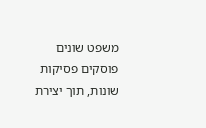משפט שונים פוסקים פסיקות שונות, תוך יצירת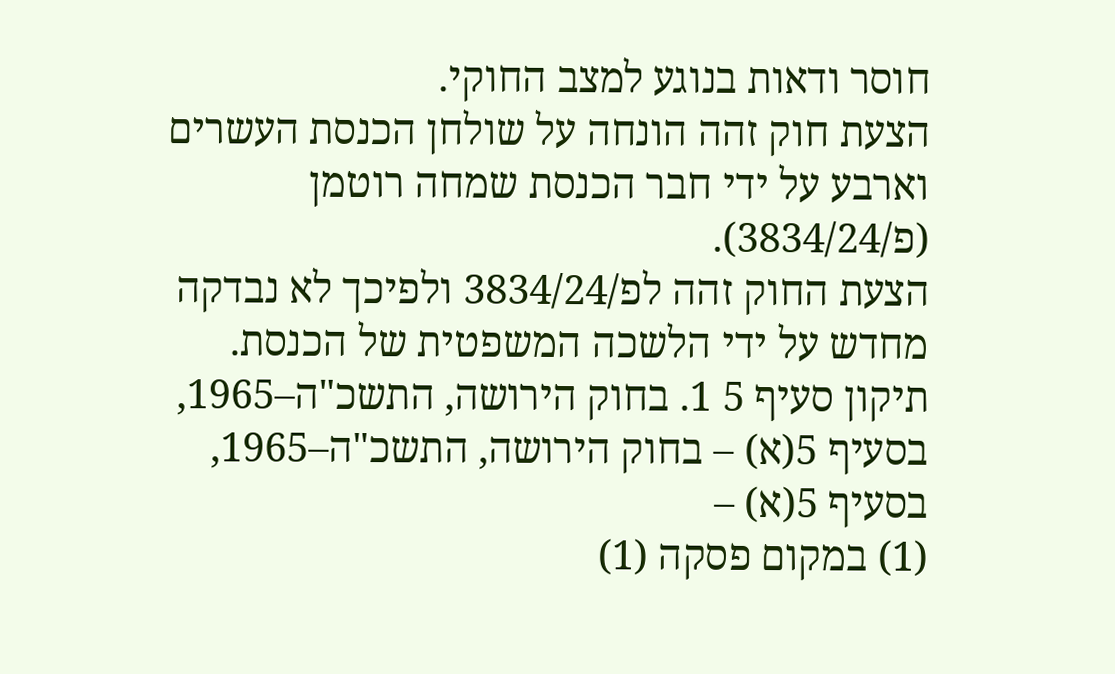חוסר ודאות בנוגע למצב החוקי.
הצעת חוק זהה הונחה על שולחן הכנסת העשרים וארבע על ידי חבר הכנסת שמחה רוטמן (פ/3834/24).
הצעת החוק זהה לפ/3834/24 ולפיכך לא נבדקה מחדש על ידי הלשכה המשפטית של הכנסת.
תיקון סעיף 5 1. בחוק הירושה, התשכ"ה–1965, בסעיף 5(א) – בחוק הירושה, התשכ"ה–1965, בסעיף 5(א) –
(1) במקום פסקה (1)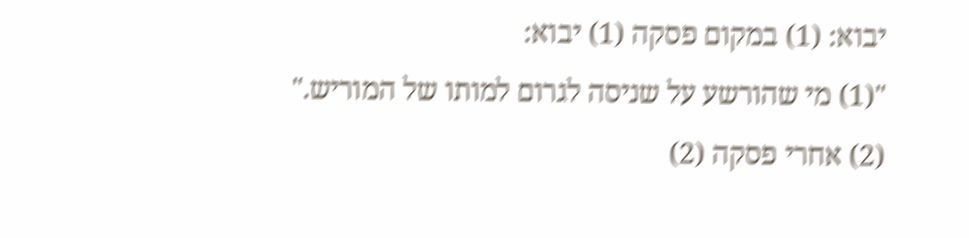יבוא: (1) במקום פסקה (1) יבוא:
"(1) מי שהורשע על שניסה לגרום למותו של המוריש."
(2) אחרי פסקה (2)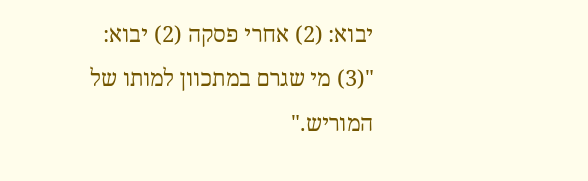יבוא: (2) אחרי פסקה (2) יבוא:
"(3) מי שגרם במתכוון למותו של המוריש."